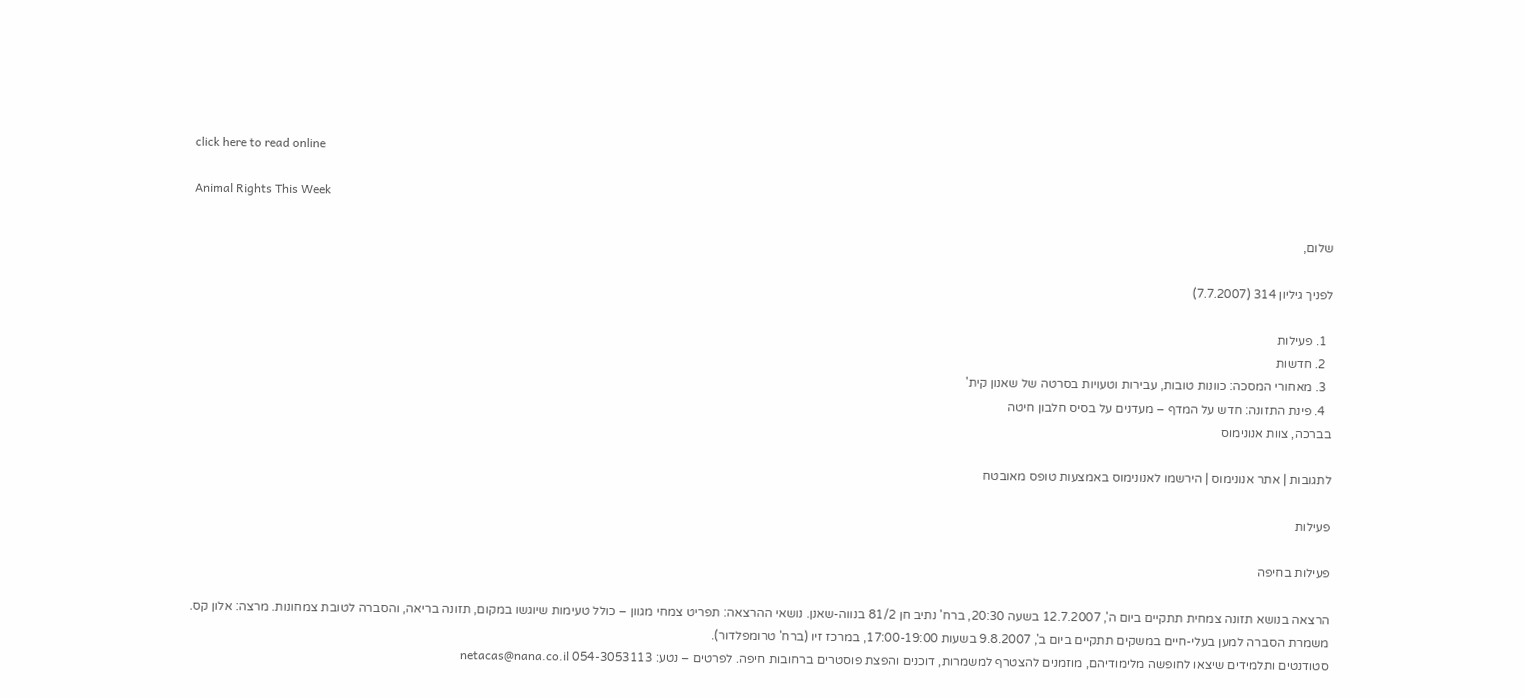click here to read online

Animal Rights This Week

שלום,

לפניך גיליון 314 (7.7.2007)

  1. פעילות
  2. חדשות
  3. מאחורי המסכה: כוונות טובות, עבירות וטעויות בסרטה של שאנון קית'
  4. פינת התזונה: חדש על המדף – מעדנים על בסיס חלבון חיטה
בברכה, צוות אנונימוס

לתגובות | אתר אנונימוס | הירשמו לאנונימוס באמצעות טופס מאובטח

פעילות

פעילות בחיפה

הרצאה בנושא תזונה צמחית תתקיים ביום ה', 12.7.2007 בשעה 20:30, ברח' נתיב חן 81/2 בנווה-שאנן. נושאי ההרצאה: תפריט צמחי מגוון – כולל טעימות שיוגשו במקום, תזונה בריאה, והסברה לטובת צמחונות. מרצה: אלון קס.
משמרת הסברה למען בעלי-חיים במשקים תתקיים ביום ב', 9.8.2007 בשעות 17:00-19:00, במרכז זיו (ברח' טרומפלדור).
סטודנטים ותלמידים שיצאו לחופשה מלימודיהם, מוזמנים להצטרף למשמרות, דוכנים והפצת פוסטרים ברחובות חיפה. לפרטים – נטע: 054-3053113 netacas@nana.co.il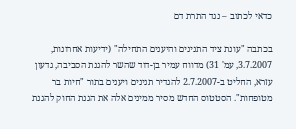כדאי לכתוב – נגד התרת דם

בכתבה "עונת ציד התנינים והיענים התחילה" (ידיעות אחרונות, 3.7.2007, עמ' 31) מדווח עמיר בן-דוד שהשר להגנת הסביבה, גדעון עזרא, החליט ב-2.7.2007 להגדיר תנינים ויענים בתור "חיות בר מטופחות". הסטטוס החדש מסיר ממינים אלה את הגנת החוק להגנת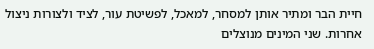חיית הבר ומתיר אותן למסחר, למאכל, לפשיטת עור, לציד ולצורות ניצול אחרות. שני המינים מנוצלים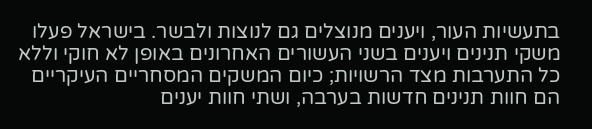בתעשיות העור, ויענים מנוצלים גם לנוצות ולבשר. בישראל פעלו משקי תנינים ויענים בשני העשורים האחרונים באופן לא חוקי וללא כל התערבות מצד הרשויות; כיום המשקים המסחריים העיקריים הם חוות תנינים חדשות בערבה, ושתי חוות יענים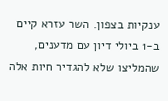ענקיות בצפון. השר עזרא קיים ב-1 ביולי דיון עם מדענים, שהמליצו שלא להגדיר חיות אלה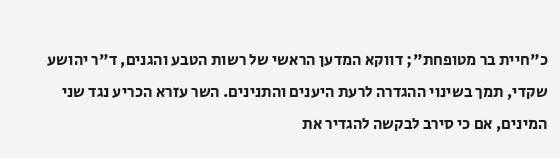כ"חיית בר מטופחת"; דווקא המדען הראשי של רשות הטבע והגנים, ד"ר יהושע שקדי, תמך בשינוי ההגדרה לרעת היענים והתנינים. השר עזרא הכריע נגד שני המינים, אם כי סירב לבקשה להגדיר את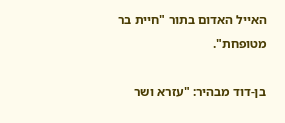האייל האדום בתור "חיית בר מטופחת".

בן-דוד מבהיר: "עזרא ושר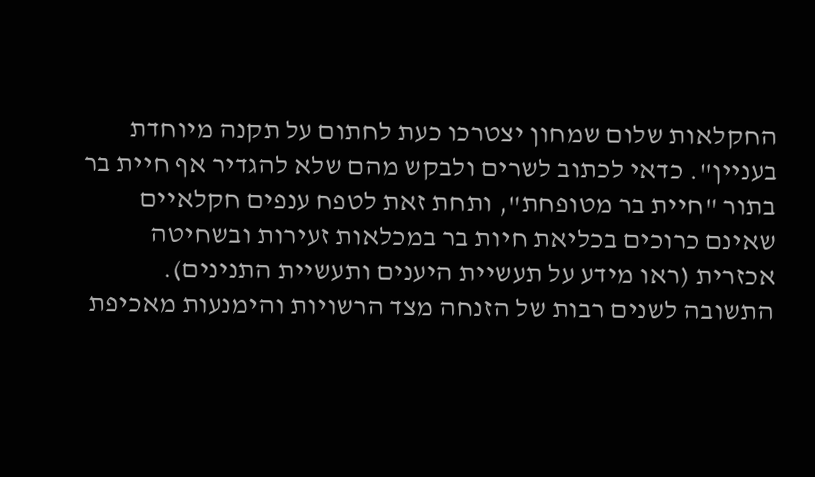החקלאות שלום שמחון יצטרכו כעת לחתום על תקנה מיוחדת בעניין". כדאי לכתוב לשרים ולבקש מהם שלא להגדיר אף חיית בר בתור "חיית בר מטופחת", ותחת זאת לטפח ענפים חקלאיים שאינם כרוכים בכליאת חיות בר במכלאות זעירות ובשחיטה אכזרית (ראו מידע על תעשיית היענים ותעשיית התנינים). התשובה לשנים רבות של הזנחה מצד הרשויות והימנעות מאכיפת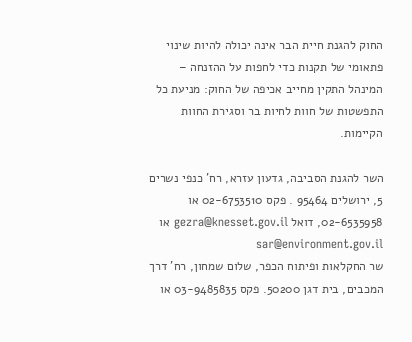החוק להגנת חיית הבר אינה יכולה להיות שינוי פתאומי של תקנות כדי לחפות על ההזנחה – המינהל התקין מחייב אכיפה של החוק: מניעת כל התפשטות של חוות לחיות בר וסגירת החוות הקיימות.

השר להגנת הסביבה, גדעון עזרא, רח' כנפי נשרים 5, ירושלים 95464 . פקס 02-6753510 או 02-6535958, דואל gezra@knesset.gov.il או sar@environment.gov.il
שר החקלאות ופיתוח הכפר, שלום שמחון, רח' דרך המכבים, בית דגן 50200. פקס 03-9485835 או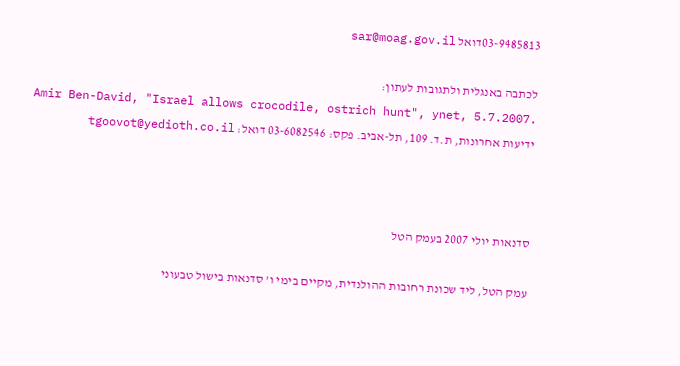03-9485813דואל sar@moag.gov.il

לכתבה באנגלית ולתגובות לעתון:
 Amir Ben-David, "Israel allows crocodile, ostrich hunt", ynet, 5.7.2007.
ידיעות אחרונות, ת.ד. 109, תל-אביב. פקס: 03-6082546 דואל: tgoovot@yedioth.co.il



סדנאות יולי 2007 בעמק הטל

עמק הטל, ליד שכונת רחובות ההולנדית, מקיים בימי ו' סדנאות בישול טבעוני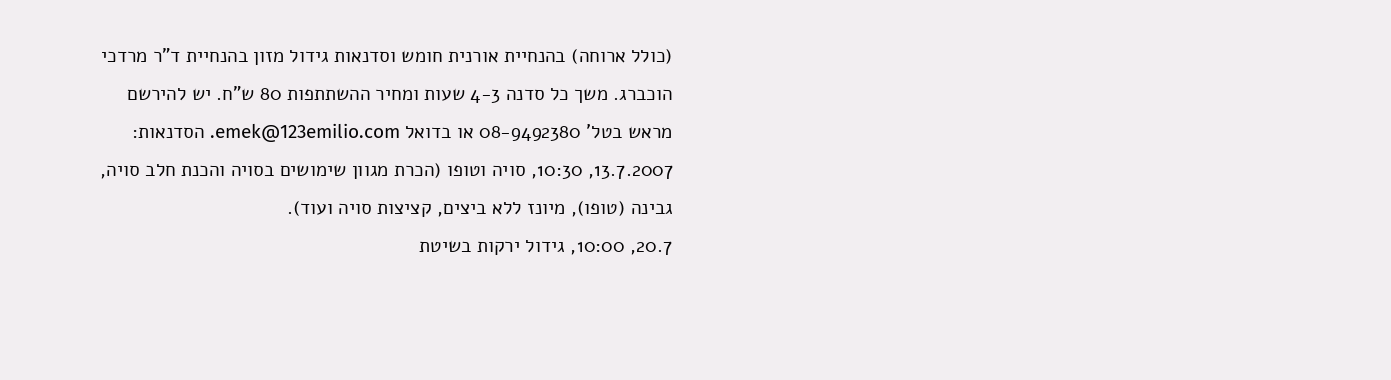(כולל ארוחה) בהנחיית אורנית חומש וסדנאות גידול מזון בהנחיית ד"ר מרדכי הוכברג. משך כל סדנה 4-3 שעות ומחיר ההשתתפות 80 ש"ח. יש להירשם מראש בטל' 08-9492380 או בדואל emek@123emilio.com. הסדנאות:
13.7.2007, 10:30, סויה וטופו (הכרת מגוון שימושים בסויה והכנת חלב סויה, גבינה (טופו), מיונז ללא ביצים, קציצות סויה ועוד).
20.7, 10:00, גידול ירקות בשיטת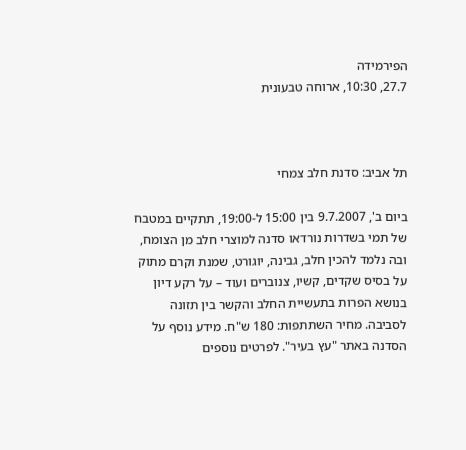הפירמידה
27.7, 10:30, ארוחה טבעונית



תל אביב: סדנת חלב צמחי

ביום ב', 9.7.2007 בין 15:00 ל-19:00, תתקיים במטבח של תמי בשדרות נורדאו סדנה למוצרי חלב מן הצומח, ובה נלמד להכין חלב, גבינה, יוגורט, שמנת וקרם מתוק על בסיס שקדים, קשיו, צנוברים ועוד – על רקע דיון בנושא הפרות בתעשיית החלב והקשר בין תזונה לסביבה. מחיר השתתפות: 180 ש"ח. מידע נוסף על הסדנה באתר "עץ בעיר". לפרטים נוספים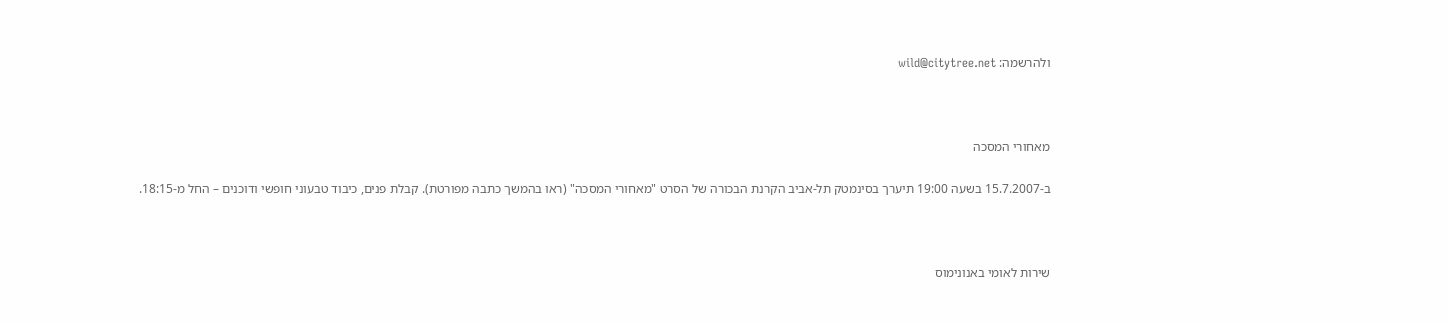ולהרשמה: wild@citytree.net



מאחורי המסכה

ב-15.7.2007 בשעה 19:00 תיערך בסינמטק תל-אביב הקרנת הבכורה של הסרט "מאחורי המסכה" (ראו בהמשך כתבה מפורטת). קבלת פנים, כיבוד טבעוני חופשי ודוכנים – החל מ-18:15.



שירות לאומי באנונימוס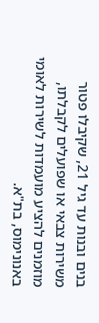בנים ובנות עד גיל 21, שקיבלו פטור משירות צבאי או שפועלים לקבלתו, מוזמנים להציע מועמדות לשירות לאומי באנונימוס, בת"א.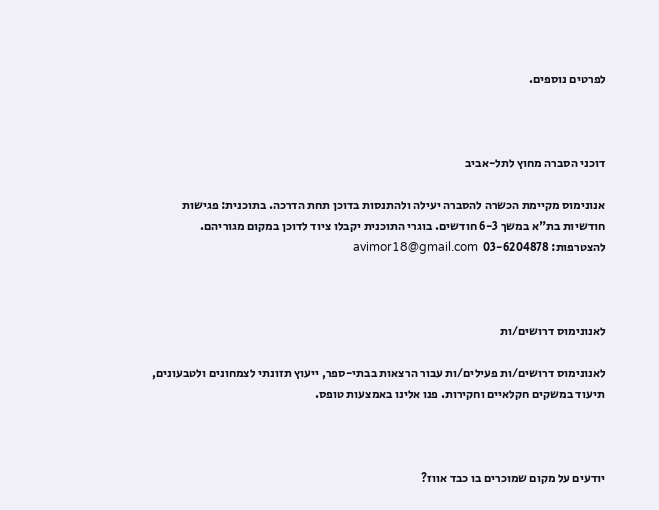לפרטים נוספים.



דוכני הסברה מחוץ לתל-אביב

אנונימוס מקיימת הכשרה להסברה יעילה ולהתנסות בדוכן תחת הדרכה. בתוכנית: פגישות חודשיות בת"א במשך 6-3 חודשים. בוגרי התוכנית יקבלו ציוד לדוכן במקום מגוריהם. להצטרפות: 03-6204878  avimor18@gmail.com



לאנונימוס דרושים/ות

לאנונימוס דרושים/ות פעילים/ות עבור הרצאות בבתי-ספר, ייעוץ תזונתי לצמחונים ולטבעונים, תיעוד במשקים חקלאיים וחקירות. פנו אלינו באמצעות טופס.



יודעים על מקום שמוכרים בו כבד אווז?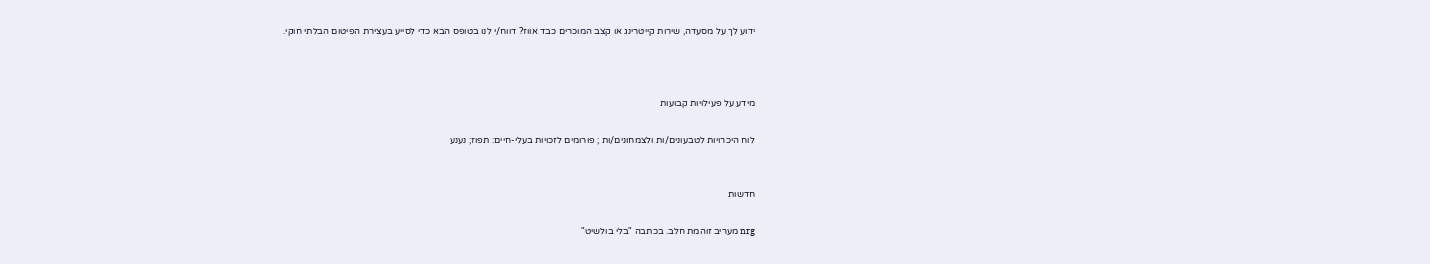ידוע לך על מסעדה, שירות קייטרינג או קצב המוכרים כבד אווז? דווח/י לנו בטופס הבא כדי לסייע בעצירת הפיטום הבלתי חוקי.



מידע על פעילויות קבועות

לוח היכרויות לטבעונים/ות ולצמחונים/ות ; פורומים לזכויות בעלי-חיים: תפוז; נענע


חדשות

nrg מעריב זוהמת חלב. בכתבה "בלי בולשיט"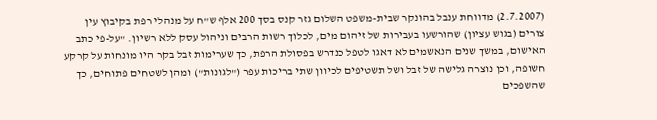(2.7.2007) מדווחת ענבל בהונקר שבית-משפט השלום גזר קנס בסך 200 אלף ש"ח על מנהלי רפת בקיבוץ עין צורים (בגוש עציון) שהורשעו בעבירות של זיהום מים, לכלוך רשות הרבים וניהול עסק ללא רשיון. "על-פי כתב האישום, במשך שנים הנאשמים לא דאגו לטפל כנדרש בפסולת הרפת, כך שערימות זבל בקר היו מונחות על קרקע חשופה, וכן נוצרה גלישה של זבל ושל תשטיפים לכיוון שתי בריכות עפר ("לגונות") ומהן לשטחים פתוחים, כך שהשפכים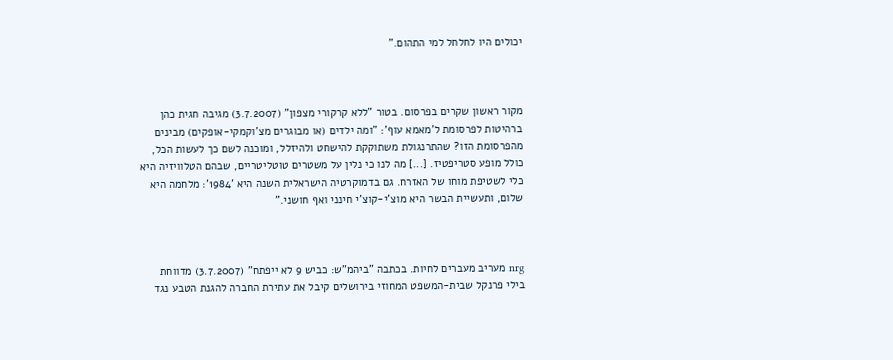יכולים היו לחלחל למי התהום."



מקור ראשון שקרים בפרסום. בטור "ללא קרקורי מצפון" (3.7.2007) מגיבה חגית כהן ברהיטות לפרסומת ל'מאמא עוף': "ומה ילדים (או מבוגרים מצ'וקמקי-אופקים) מבינים מהפרסומת הזו? שהתרנגולת משתוקקת להישחט ולהיזלל, ומוכנה לשם כך לעשות הכל, כולל מופע סטריפטיז. [...] מה לנו כי נלין על משטרים טוטליטריים, שבהם הטלוויזיה היא כלי לשטיפת מוחו של האזרח. גם בדמוקרטיה הישראלית השנה היא '1984': מלחמה היא שלום, ותעשיית הבשר היא מוצ'י-קוצ'י חינני ואף חושני."



nrg מעריב מעברים לחיות. בכתבה "ביהמ"ש: כביש 9 לא ייפתח" (3.7.2007) מדווחת בילי פרנקל שבית-המשפט המחוזי בירושלים קיבל את עתירת החברה להגנת הטבע נגד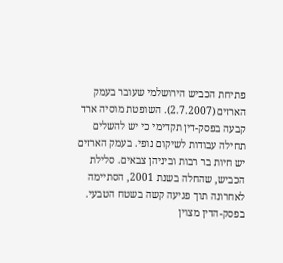פתיחת הכביש הירושלמי שעובר בעמק הארזים (2.7.2007). השופטת מוסיה ארד קבעה בפסק-דין תקדימי כי יש להשלים תחילה עבודות לשיקום נופי. בעמק הארזים יש חיות בר רבות וביניהן צבאים. סלילת הכביש, שהחלה בשנת 2001, הסתיימה לאחרונה תוך פגיעה קשה בשטח הטבעי. בפסק-הדין מצוין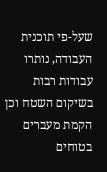שעל-פי תוכנית העבודה, נותרו עבודות רבות בשיקום השטח וכן הקמת מעברים בטוחים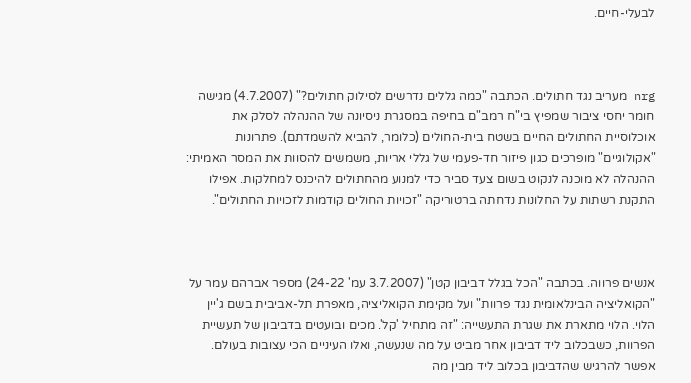לבעלי-חיים.



nrg מעריב נגד חתולים. הכתבה "כמה גללים נדרשים לסילוק חתולים?" (4.7.2007) מגישה חומר יחסי ציבור שמפיץ בי"ח רמב"ם בחיפה במסגרת ניסיונה של ההנהלה לסלק את אוכלוסיית החתולים החיים בשטח בית-החולים (כלומר, להביא להשמדתם). פתרונות "אקולוגיים" מופרכים כגון פיזור חד-פעמי של גללי אריות, משמשים להסוות את המסר האמיתי: ההנהלה לא מוכנה לנקוט בשום צעד סביר כדי למנוע מהחתולים להיכנס למחלקות. אפילו התקנת רשתות על החלונות נדחתה ברטוריקה "זכויות החולים קודמות לזכויות החתולים".



אנשים פרווה. בכתבה "הכל בגלל דביבון קטן" (3.7.2007 עמ' 24-22) מספר אברהם עמר על "הקואליציה הבינלאומית נגד פרוות" ועל מקימת הקואליציה, מאפרת תל-אביבית בשם ג'יין הלוי. הלוי מתארת את שגרת התעשייה: "זה מתחיל 'קל'. מכים ובועטים בדביבון של תעשיית הפרוות, כשבכלוב ליד דביבון אחר מביט על מה שנעשה, ואלו העיניים הכי עצובות בעולם. אפשר להרגיש שהדביבון בכלוב ליד מבין מה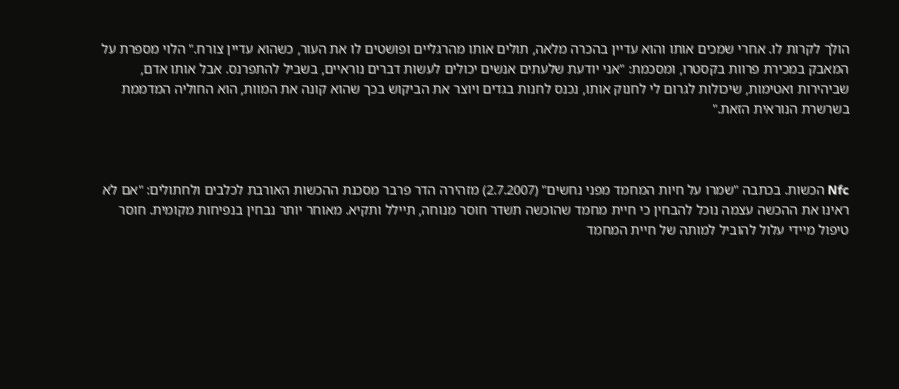הולך לקרות לו. אחרי שמכים אותו והוא עדיין בהכרה מלאה, תולים אותו מהרגליים ופושטים לו את העור, כשהוא עדיין צורח." הלוי מספרת על המאבק במכירת פרוות בקסטרו, ומסכמת: "אני יודעת שלעתים אנשים יכולים לעשות דברים נוראיים, בשביל להתפרנס. אבל אותו אדם, שביהירות ואטימות, שיכולות לגרום לי לחנוק אותו, נכנס לחנות בגדים ויוצר את הביקוש בכך שהוא קונה את המוות, הוא החוליה המדממת בשרשרת הנוראית הזאת."



Nfc הכשות. בכתבה "שמרו על חיות המחמד מפני נחשים" (2.7.2007) מזהירה הדר פרבר מסכנת ההכשות האורבת לכלבים ולחתולים: "אם לא ראינו את ההכשה עצמה נוכל להבחין כי חיית מחמד שהוכשה תשדר חוסר מנוחה, תיילל ותקיא. מאוחר יותר נבחין בנפיחות מקומית. חוסר טיפול מיידי עלול להוביל למותה של חיית המחמד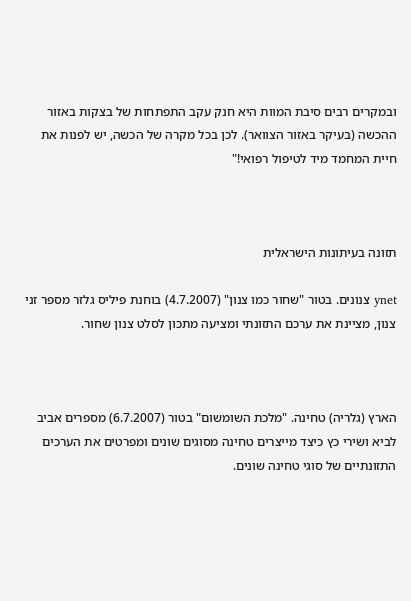ובמקרים רבים סיבת המוות היא חנק עקב התפתחות של בצקות באזור ההכשה (בעיקר באזור הצוואר). לכן בכל מקרה של הכשה, יש לפנות את חיית המחמד מיד לטיפול רפואי!"



תזונה בעיתונות הישראלית

ynet צנונים. בטור "שחור כמו צנון" (4.7.2007) בוחנת פיליס גלזר מספר זני צנון, מציינת את ערכם התזונתי ומציעה מתכון לסלט צנון שחור.



הארץ (גלריה) טחינה. "מלכת השומשום" בטור (6.7.2007) מספרים אביב לביא ושירי כץ כיצד מייצרים טחינה מסוגים שונים ומפרטים את הערכים התזונתיים של סוגי טחינה שונים.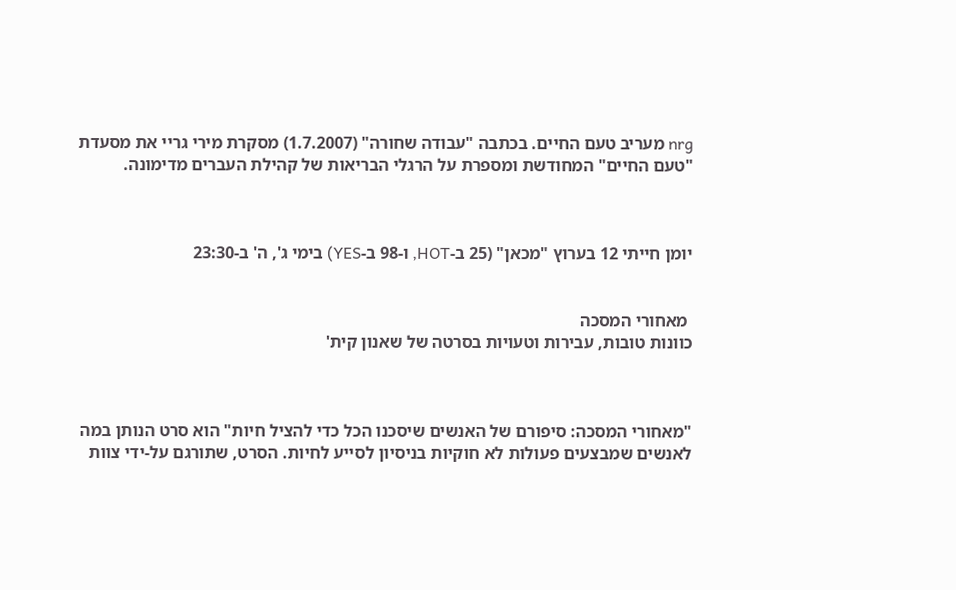nrg מעריב טעם החיים. בכתבה "עבודה שחורה" (1.7.2007) מסקרת מירי גריי את מסעדת "טעם החיים" המחודשת ומספרת על הרגלי הבריאות של קהילת העברים מדימונה.



יומן חייתי 12 בערוץ "מכאן" (25 ב-HOT, ו-98 ב-YES) בימי ג', ה' ב-23:30


 מאחורי המסכה
כוונות טובות, עבירות וטעויות בסרטה של שאנון קית'



"מאחורי המסכה: סיפורם של האנשים שיסכנו הכל כדי להציל חיות" הוא סרט הנותן במה לאנשים שמבצעים פעולות לא חוקיות בניסיון לסייע לחיות. הסרט, שתורגם על-ידי צוות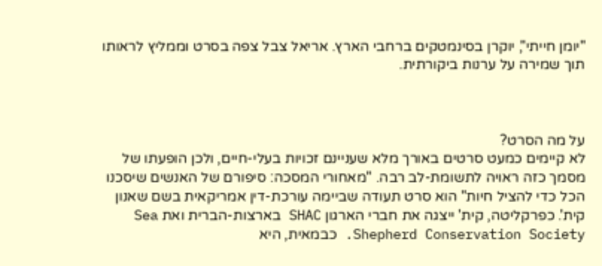"יומן חייתי", יוקרן בסינמטקים ברחבי הארץ. אריאל צבל צפה בסרט וממליץ לראותו תוך שמירה על ערנות ביקורתית.



על מה הסרט?
לא קיימים כמעט סרטים באורך מלא שעניינם זכויות בעלי-חיים, ולכן הופעתו של מסמך כזה ראויה לתשומת-לב רבה. "מאחורי המסכה: סיפורם של האנשים שיסכנו הכל כדי להציל חיות" הוא סרט תעודה שביימה עורכת-דין אמריקאית בשם שאנון קית'. כפרקליטה, קית' ייצגה את חברי הארגון SHAC בארצות-הברית ואת Sea Shepherd Conservation Society. כבמאית, היא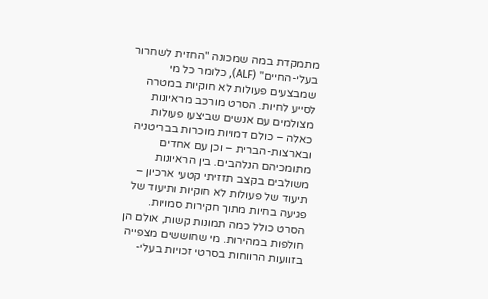מתמקדת במה שמכונה "החזית לשחרור בעלי-החיים" (ALF), כלומר כל מי שמבצעים פעולות לא חוקיות במטרה לסייע לחיות. הסרט מורכב מראיונות מצולמים עם אנשים שביצעו פעולות כאלה – כולם דמויות מוכרות בבריטניה ובארצות-הברית – וכן עם אחדים מתומכיהם הנלהבים. בין הראיונות משולבים בקצב תזזיתי קטעי ארכיון – תיעוד של פעולות לא חוקיות ותיעוד של פגיעה בחיות מתוך חקירות סמויות. הסרט כולל כמה תמונות קשות, אולם הן חולפות במהירות. מי שחוששים מצפייה בזוועות הרווחות בסרטי זכויות בעלי-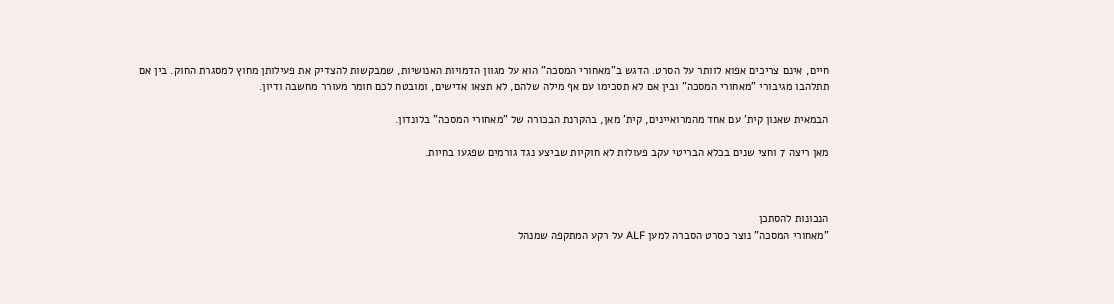חיים, אינם צריכים אפוא לוותר על הסרט. הדגש ב"מאחורי המסכה" הוא על מגוון הדמויות האנושיות, שמבקשות להצדיק את פעילותן מחוץ למסגרת החוק. בין אם תתלהבו מגיבורי "מאחורי המסכה" ובין אם לא תסכימו עם אף מילה שלהם, לא תצאו אדישים, ומובטח לכם חומר מעורר מחשבה ודיון.

הבמאית שאנון קית' עם אחד מהמרואיינים, קית' מאן, בהקרנת הבכורה של "מאחורי המסכה" בלונדון.

מאן ריצה 7 וחצי שנים בכלא הבריטי עקב פעולות לא חוקיות שביצע נגד גורמים שפגעו בחיות.



הנכונות להסתכן
"מאחורי המסכה" נוצר כסרט הסברה למען ALF על רקע המתקפה שמנהל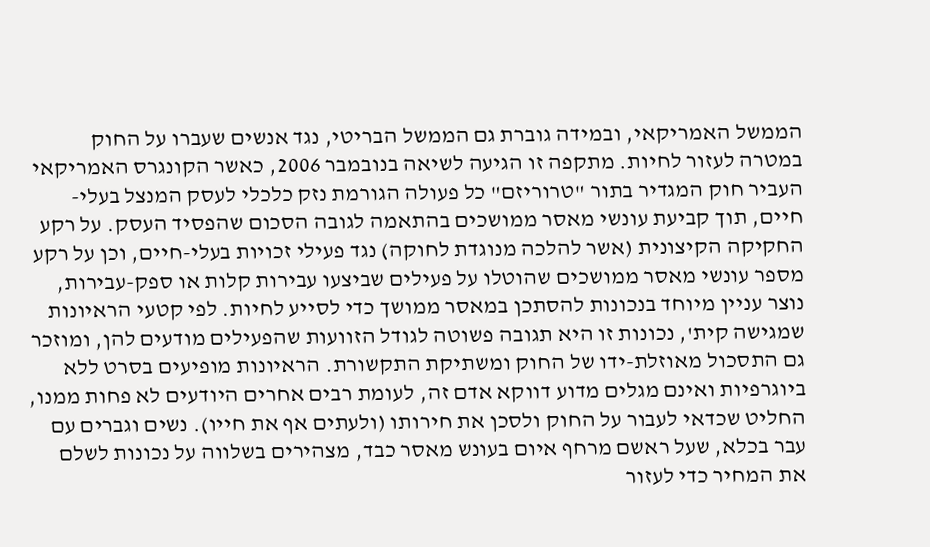הממשל האמריקאי, ובמידה גוברת גם הממשל הבריטי, נגד אנשים שעברו על החוק במטרה לעזור לחיות. מתקפה זו הגיעה לשיאה בנובמבר 2006, כאשר הקונגרס האמריקאי העביר חוק המגדיר בתור "טרוריזם" כל פעולה הגורמת נזק כלכלי לעסק המנצל בעלי-חיים, תוך קביעת עונשי מאסר ממושכים בהתאמה לגובה הסכום שהפסיד העסק. על רקע החקיקה הקיצונית (אשר להלכה מנוגדת לחוקה) נגד פעילי זכויות בעלי-חיים, וכן על רקע מספר עונשי מאסר ממושכים שהוטלו על פעילים שביצעו עבירות קלות או ספק-עבירות, נוצר עניין מיוחד בנכונות להסתכן במאסר ממושך כדי לסייע לחיות. לפי קטעי הראיונות שמגישה קית', נכונות זו היא תגובה פשוטה לגודל הזוועות שהפעילים מודעים להן, ומוזכר גם התסכול מאוזלת-ידו של החוק ומשתיקת התקשורת. הראיונות מופיעים בסרט ללא ביוגרפיות ואינם מגלים מדוע דווקא אדם זה, לעומת רבים אחרים היודעים לא פחות ממנו, החליט שכדאי לעבור על החוק ולסכן את חירותו (ולעתים אף את חייו). נשים וגברים עם עבר בכלא, שעל ראשם מרחף איום בעונש מאסר כבד, מצהירים בשלווה על נכונות לשלם את המחיר כדי לעזור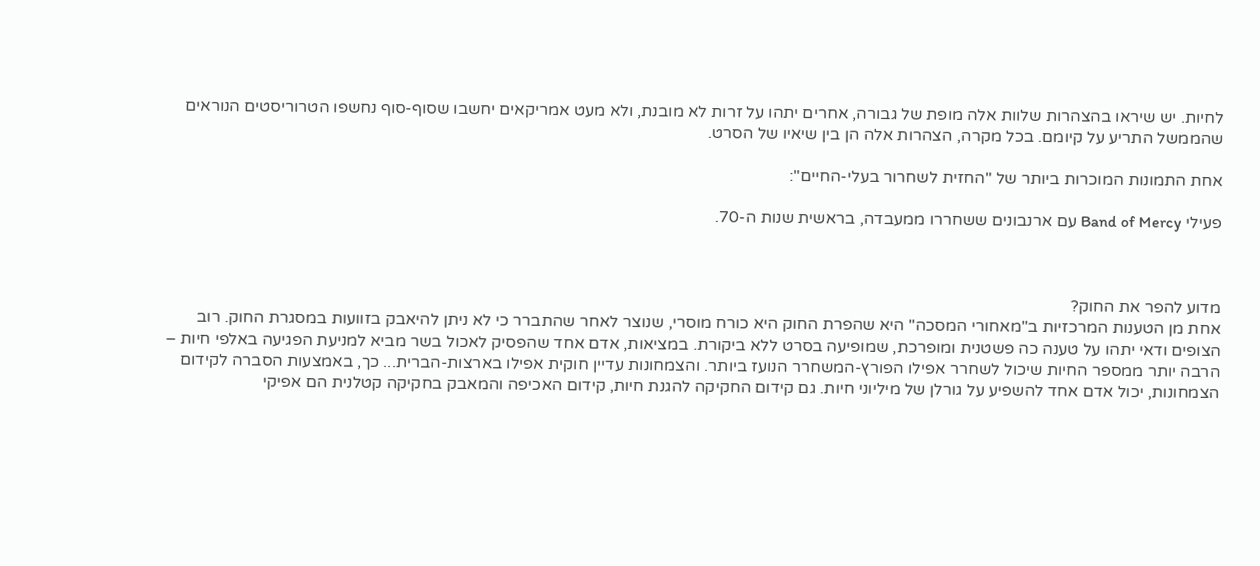לחיות. יש שיראו בהצהרות שלוות אלה מופת של גבורה, אחרים יתהו על זרות לא מובנת, ולא מעט אמריקאים יחשבו שסוף-סוף נחשפו הטרוריסטים הנוראים שהממשל התריע על קיומם. בכל מקרה, הצהרות אלה הן בין שיאיו של הסרט.

אחת התמונות המוכרות ביותר של "החזית לשחרור בעלי-החיים":

פעילי Band of Mercy עם ארנבונים ששחררו ממעבדה, בראשית שנות ה-70.



מדוע להפר את החוק?
אחת מן הטענות המרכזיות ב"מאחורי המסכה" היא שהפרת החוק היא כורח מוסרי, שנוצר לאחר שהתברר כי לא ניתן להיאבק בזוועות במסגרת החוק. רוב הצופים ודאי יתהו על טענה כה פשטנית ומופרכת, שמופיעה בסרט ללא ביקורת. במציאות, אדם אחד שהפסיק לאכול בשר מביא למניעת הפגיעה באלפי חיות – הרבה יותר ממספר החיות שיכול לשחרר אפילו הפורץ-המשחרר הנועז ביותר. והצמחונות עדיין חוקית אפילו בארצות-הברית... כך, באמצעות הסברה לקידום הצמחונות, יכול אדם אחד להשפיע על גורלן של מיליוני חיות. גם קידום החקיקה להגנת חיות, קידום האכיפה והמאבק בחקיקה קטלנית הם אפיקי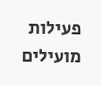פעילות מועילים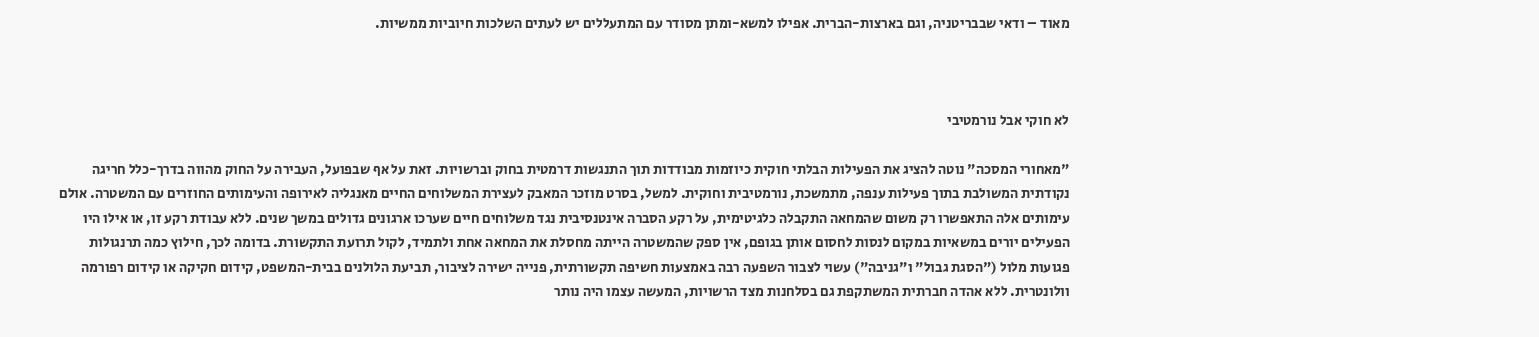מאוד – ודאי שבבריטניה, וגם בארצות-הברית. אפילו למשא-ומתן מסודר עם המתעללים יש לעתים השלכות חיוביות ממשיות.



לא חוקי אבל נורמטיבי

"מאחורי המסכה" נוטה להציג את הפעילות הבלתי חוקית כיוזמות מבודדות תוך התנגשות דרמטית בחוק וברשויות. זאת על אף שבפועל, העבירה על החוק מהווה בדרך-כלל חריגה נקודתית המשולבת בתוך פעילות ענפה, מתמשכת, נורמטיבית וחוקית. למשל, בסרט מוזכר המאבק לעצירת המשלוחים החיים מאנגליה לאירופה והעימותים החוזרים עם המשטרה. אולם עימותים אלה התאפשרו רק משום שהמחאה התקבלה כלגיטימית, על רקע הסברה אינטנסיבית נגד משלוחים חיים שערכו ארגונים גדולים במשך שנים. ללא עבודת רקע זו, או אילו היו הפעילים יורים במשאיות במקום לנסות לחסום אותן בגופם, אין ספק שהמשטרה הייתה מחסלת את המחאה אחת ולתמיד, לקול תרועת התקשורת. בדומה לכך, חילוץ כמה תרנגולות פגועות מלול ("הסגת גבול" ו"גניבה") עשוי לצבור השפעה רבה באמצעות חשיפה תקשורתית, פנייה ישירה לציבור, תביעת הלולנים בבית-המשפט, קידום חקיקה או קידום רפורמה וולונטרית. ללא אהדה חברתית המשתקפת גם בסלחנות מצד הרשויות, המעשה עצמו היה נותר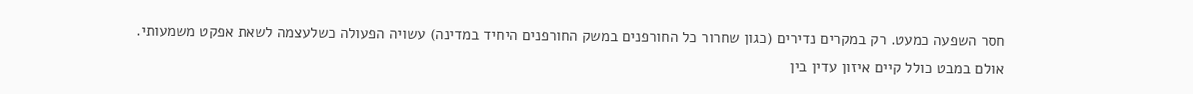חסר השפעה כמעט. רק במקרים נדירים (כגון שחרור כל החורפנים במשק החורפנים היחיד במדינה) עשויה הפעולה כשלעצמה לשאת אפקט משמעותי. אולם במבט כולל קיים איזון עדין בין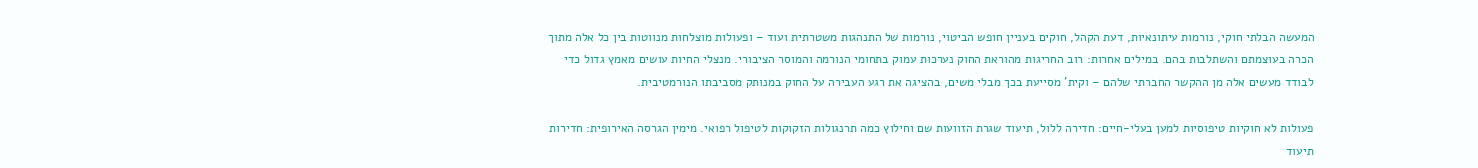המעשה הבלתי חוקי, נורמות עיתונאיות, דעת הקהל, חוקים בעניין חופש הביטוי, נורמות של התנהגות משטרתית ועוד – ופעולות מוצלחות מנווטות בין כל אלה מתוך הכרה בעוצמתם והשתלבות בהם. במילים אחרות: רוב החריגות מהוראת החוק נערכות עמוק בתחומי הנורמה והמוסר הציבורי. מנצלי החיות עושים מאמץ גדול כדי לבודד מעשים אלה מן ההקשר החברתי שלהם – וקית' מסייעת בכך מבלי משים, בהציגה את רגע העבירה על החוק במנותק מסביבתו הנורמטיבית.

פעולות לא חוקיות טיפוסיות למען בעלי-חיים: חדירה ללול, תיעוד שגרת הזוועות שם וחילוץ כמה תרנגולות הזקוקות לטיפול רפואי. מימין הגרסה האירופית: חדירות תיעוד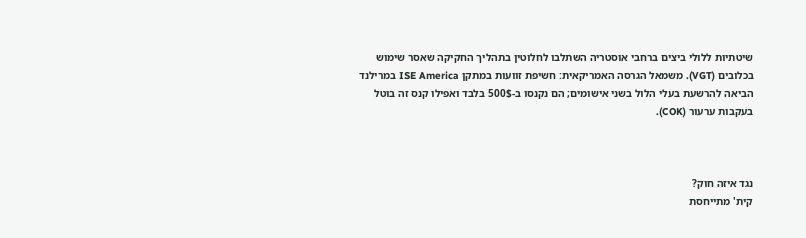שיטתיות ללולי ביצים ברחבי אוסטריה השתלבו לחלוטין בתהליך החקיקה שאסר שימוש בכלובים (VGT). משמאל הגרסה האמריקאית: חשיפת זוועות במתקן ISE America במרילנד הביאה להרשעת בעלי הלול בשני אישומים; הם נקנסו ב-500$ בלבד ואפילו קנס זה בוטל בעקבות ערעור (COK).



נגד איזה חוק?
קית' מתייחסת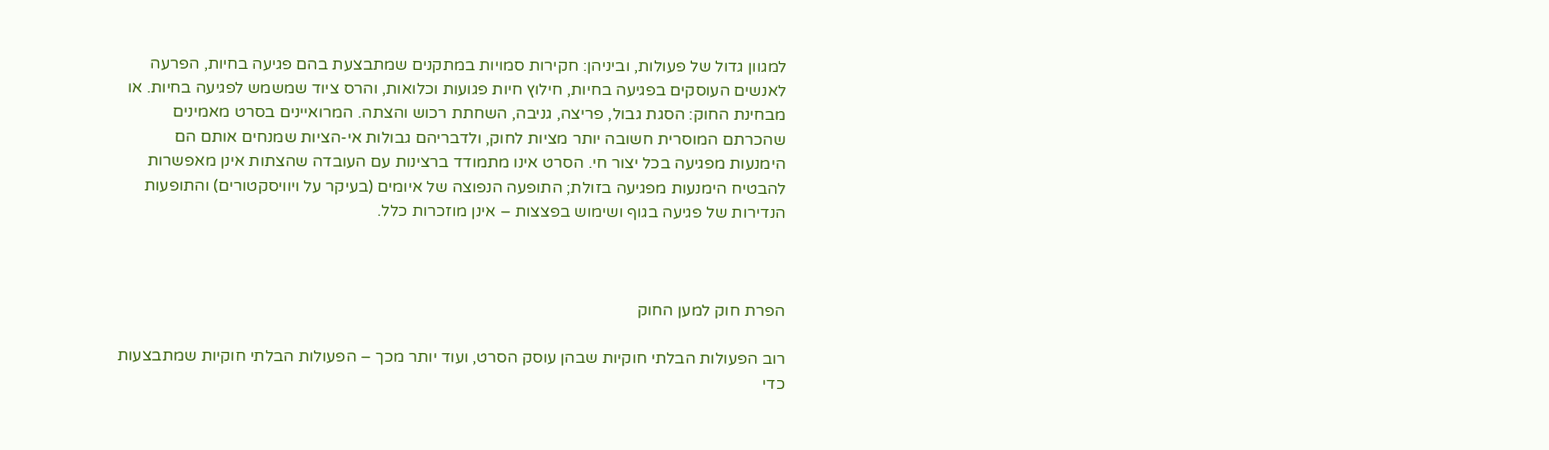למגוון גדול של פעולות, וביניהן: חקירות סמויות במתקנים שמתבצעת בהם פגיעה בחיות, הפרעה לאנשים העוסקים בפגיעה בחיות, חילוץ חיות פגועות וכלואות, והרס ציוד שמשמש לפגיעה בחיות. או מבחינת החוק: הסגת גבול, פריצה, גניבה, השחתת רכוש והצתה. המרואיינים בסרט מאמינים שהכרתם המוסרית חשובה יותר מציות לחוק, ולדבריהם גבולות אי-הציות שמנחים אותם הם הימנעות מפגיעה בכל יצור חי. הסרט אינו מתמודד ברצינות עם העובדה שהצתות אינן מאפשרות להבטיח הימנעות מפגיעה בזולת; התופעה הנפוצה של איומים (בעיקר על ויוויסקטורים) והתופעות הנדירות של פגיעה בגוף ושימוש בפצצות – אינן מוזכרות כלל.



הפרת חוק למען החוק

רוב הפעולות הבלתי חוקיות שבהן עוסק הסרט, ועוד יותר מכך – הפעולות הבלתי חוקיות שמתבצעות כדי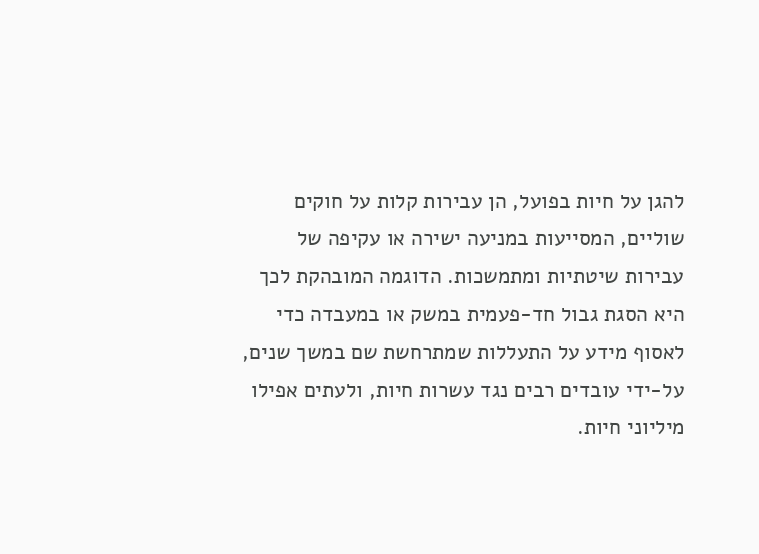להגן על חיות בפועל, הן עבירות קלות על חוקים שוליים, המסייעות במניעה ישירה או עקיפה של עבירות שיטתיות ומתמשכות. הדוגמה המובהקת לכך היא הסגת גבול חד-פעמית במשק או במעבדה כדי לאסוף מידע על התעללות שמתרחשת שם במשך שנים, על-ידי עובדים רבים נגד עשרות חיות, ולעתים אפילו מיליוני חיות.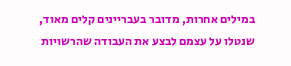במילים אחרות, מדובר בעבריינים קלים מאוד, שנטלו על עצמם לבצע את העבודה שהרשויות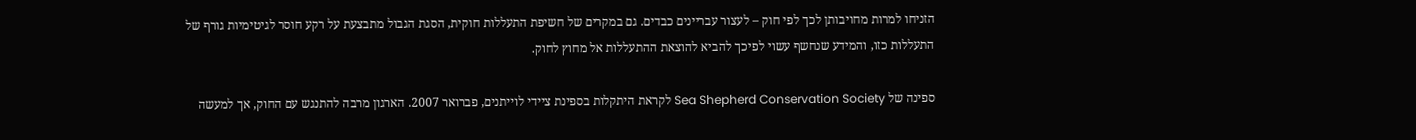הזניחו למרות מחויבותן לכך לפי חוק – לעצור עבריינים כבדים. גם במקרים של חשיפת התעללות חוקית, הסגת הגבול מתבצעת על רקע חוסר לגיטימיות גורף של התעללות כזו, והמידע שנחשף עשוי לפיכך להביא להוצאת ההתעללות אל מחוץ לחוק.

ספינה של Sea Shepherd Conservation Society לקראת היתקלות בספינת ציידי לוייתנים, פברואר 2007. הארגון מרבה להתנגש עם החוק, אך למעשה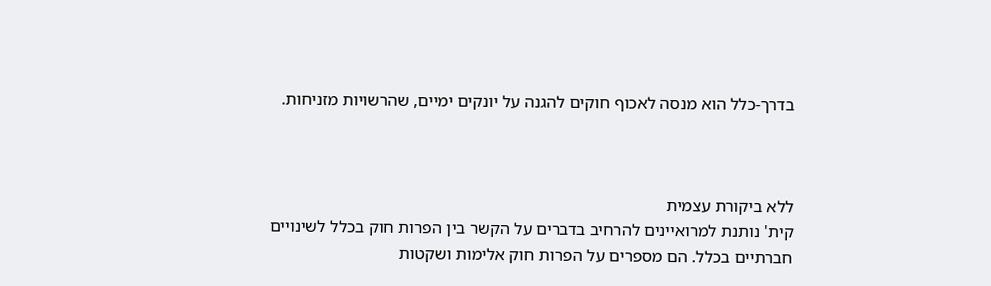בדרך-כלל הוא מנסה לאכוף חוקים להגנה על יונקים ימיים, שהרשויות מזניחות.



ללא ביקורת עצמית
קית' נותנת למרואיינים להרחיב בדברים על הקשר בין הפרות חוק בכלל לשינויים חברתיים בכלל. הם מספרים על הפרות חוק אלימות ושקטות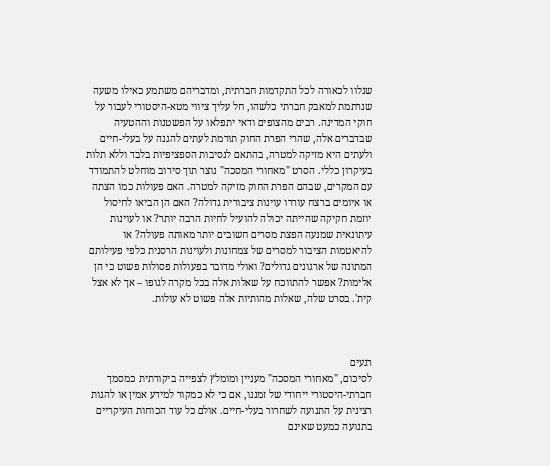שנלוו לכאורה לכל התקדמות חברתית, ומדבריהם משתמע כאילו משעה שנרתמת למאבק חברתי כלשהו, חל עליך ציווי מטא-היסטורי לעבור על חוקי המדינה. רבים מהצופים ודאי יתפלאו על הפשטנות וההטעיה שבדברים אלה, שהרי הפרת החוק תורמת לעתים להגנה על בעלי-חיים ולעתים היא מזיקה למטרה, בהתאם לנסיבות הספציפיות בלבד וללא תלות בעיקרון כללי. הסרט "מאחורי המסכה" נוצר תוך סירוב מוחלט להתמודד עם המקרים, שבהם הפרת החוק מזיקה למטרה. האם פעולות כמו הצתה או איומים ברצח עוררו עוינות ציבורית גדולה? האם הן הביאו לחיסול יוזמת חקיקה שהייתה יכולה להועיל לחיות הרבה יותר? או לעוינות עיתונאית שמנעה הפצת מסרים חשובים יותר מאותה פעולה? או להיאטמות הציבור למסרים של צמחונות ולעוינות הרסנית כלפי פעילותם המתונה של ארגונים גדולים? ואולי מדובר בפעולות פסולות פשוט כי הן אלימות? אפשר להתווכח על שאלות אלה בכל מקרה לגופו – אך לא אצל קית'. בסרט שלה, שאלות מהותיות אלה פשוט לא עולות.



רגעים
לסיכום, "מאחורי המסכה" מעניין ומומלץ לצפייה ביקורתית כמסמך חברתי-היסטורי ייחודי של זמננו, אם כי לא כמקור למידע אמין או להגות רצינית על התנועה לשחרור בעלי-חיים. אולם כל עוד הכוחות העיקריים בתנועה כמעט שאינם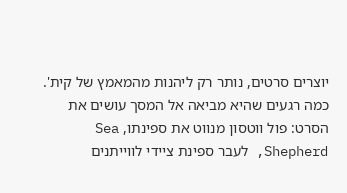יוצרים סרטים, נותר רק ליהנות מהמאמץ של קית'. כמה רגעים שהיא מביאה אל המסך עושים את הסרט: פול ווטסון מנווט את ספינתו, Sea Shepherd, לעבר ספינת ציידי לווייתנים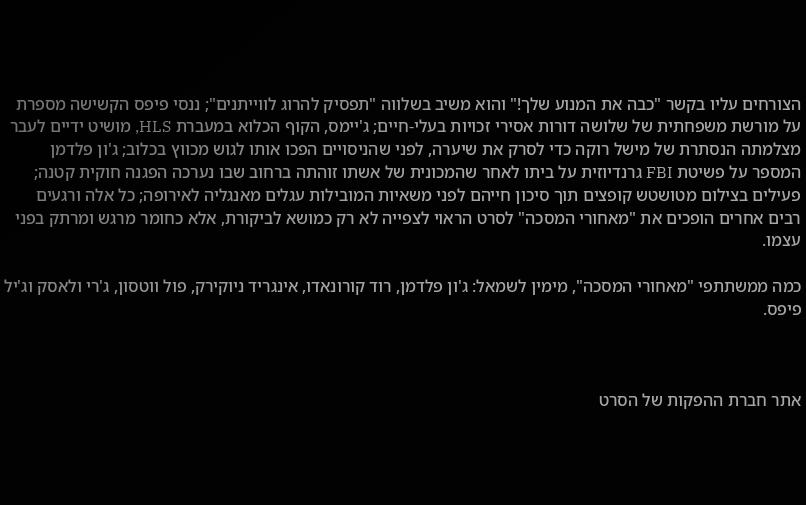הצורחים עליו בקשר "כבה את המנוע שלך!" והוא משיב בשלווה "תפסיק להרוג לווייתנים"; ננסי פיפס הקשישה מספרת על מורשת משפחתית של שלושה דורות אסירי זכויות בעלי-חיים; ג'יימס, הקוף הכלוא במעברת HLS, מושיט ידיים לעבר מצלמתה הנסתרת של מישל רוקה כדי לסרק את שיערה, לפני שהניסויים הפכו אותו לגוש מכווץ בכלוב; ג'ון פלדמן המספר על פשיטת FBI גרנדיוזית על ביתו לאחר שהמכונית של אשתו זוהתה ברחוב שבו נערכה הפגנה חוקית קטנה; פעילים בצילום מטושטש קופצים תוך סיכון חייהם לפני משאיות המובילות עגלים מאנגליה לאירופה; כל אלה ורגעים רבים אחרים הופכים את "מאחורי המסכה" לסרט הראוי לצפייה לא רק כמושא לביקורת, אלא כחומר מרגש ומרתק בפני עצמו.

כמה ממשתתפי "מאחורי המסכה", מימין לשמאל: ג'ון פלדמן, רוד קורונאדו, אינגריד ניוקירק, פול ווטסון, ג'רי ולאסק וג'יל פיפס.



אתר חברת ההפקות של הסרט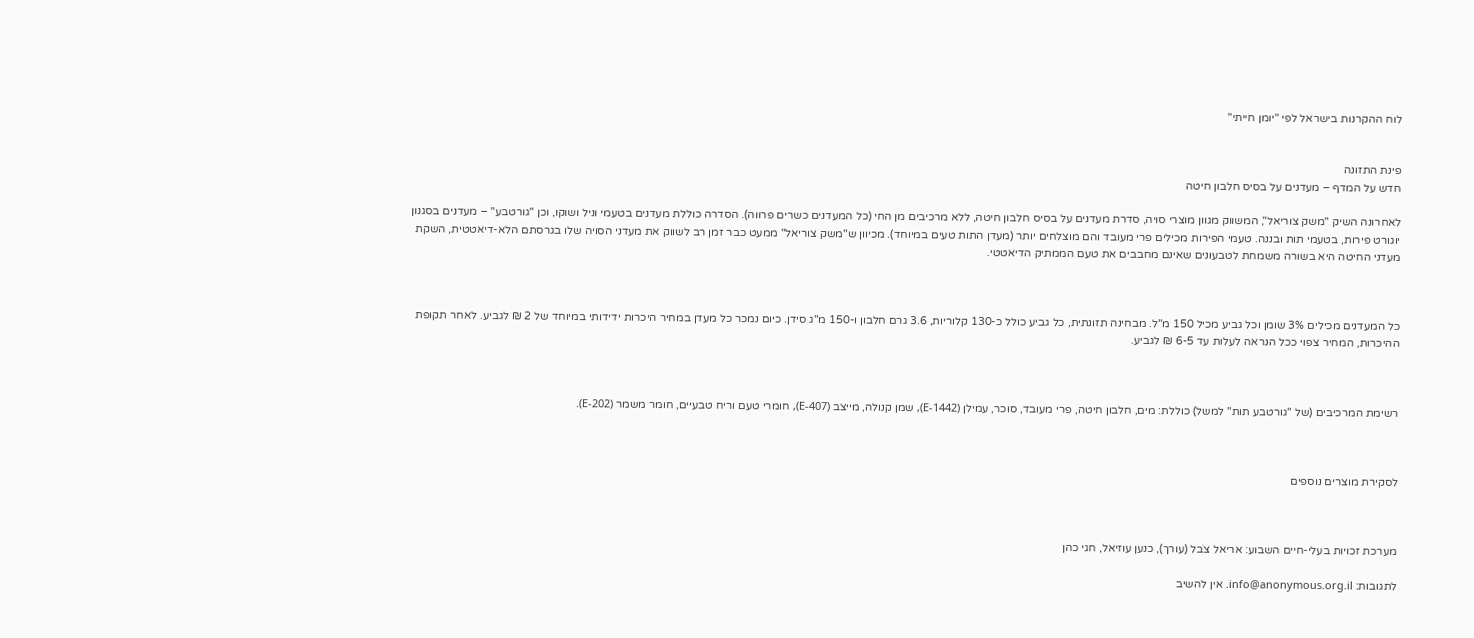לוח ההקרנות בישראל לפי "יומן חייתי"


פינת התזונה
חדש על המדף – מעדנים על בסיס חלבון חיטה

לאחרונה השיק "משק צוריאל", המשווק מגוון מוצרי סויה, סדרת מעדנים על בסיס חלבון חיטה, ללא מרכיבים מן החי (כל המעדנים כשרים פרווה). הסדרה כוללת מעדנים בטעמי וניל ושוקו, וכן "גורטבע" – מעדנים בסגנון יוגורט פירות, בטעמי תות ובננה. טעמי הפירות מכילים פרי מעובד והם מוצלחים יותר (מעדן התות טעים במיוחד). מכיוון ש"משק צוריאל" ממעט כבר זמן רב לשווק את מעדני הסויה שלו בגרסתם הלא-דיאטטית, השקת מעדני החיטה היא בשורה משמחת לטבעונים שאינם מחבבים את טעם הממתיק הדיאטטי.



כל המעדנים מכילים 3% שומן וכל גביע מכיל 150 מ"ל. מבחינה תזונתית, כל גביע כולל כ-130 קלוריות, 3.6 גרם חלבון ו-150 מ"ג סידן. כיום נמכר כל מעדן במחיר היכרות ידידותי במיוחד של 2 ₪ לגביע. לאחר תקופת ההיכרות, המחיר צפוי ככל הנראה לעלות עד 6-5 ₪ לגביע.



רשימת המרכיבים (של "גורטבע תות" למשל) כוללת: מים, חלבון חיטה, פרי מעובד, סוכר, עמילן (E-1442), שמן קנולה, מייצב (E-407), חומרי טעם וריח טבעיים, חומר משמר (E-202).



לסקירת מוצרים נוספים



מערכת זכויות בעלי-חיים השבוע: אריאל צֹבל (עורך), כנען עוזיאל, חגי כהן

לתגובות: info@anonymous.org.il. אין להשיב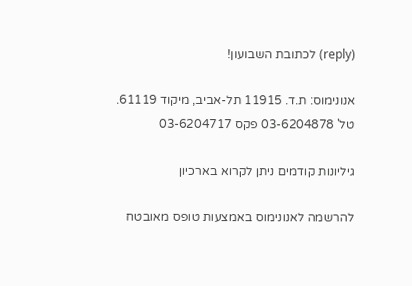(reply) לכתובת השבועון!

אנונימוס: ת.ד. 11915 תל-אביב, מיקוד 61119. טל' 03-6204878 פקס 03-6204717

גיליונות קודמים ניתן לקרוא בארכיון

להרשמה לאנונימוס באמצעות טופס מאובטח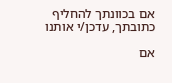אם בכוונתך להחליף כתובתך, עדכן/י אותנו

אם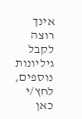אינך רוצה לקבל גיליונות נוספים, לחץ/י כאן